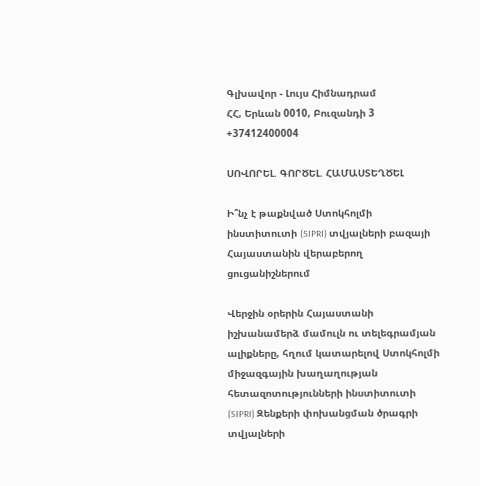Գլխավոր - Լույս Հիմնադրամ
ՀՀ, Երևան 0010, Բուզանդի 3 +37412400004

ՍՈՎՈՐԵԼ. ԳՈՐԾԵԼ. ՀԱՄԱՍՏԵՂԾԵԼ

Ի՞նչ է թաքնված Ստոկհոլմի ինստիտուտի (SIPRI) տվյալների բազայի Հայաստանին վերաբերող ցուցանիշներում

Վերջին օրերին Հայաստանի իշխանամերձ մամուլն ու տելեգրամյան ալիքները, հղում կատարելով Ստոկհոլմի միջազգային խաղաղության հետազոտությունների ինստիտուտի (SIPRI) Զենքերի փոխանցման ծրագրի տվյալների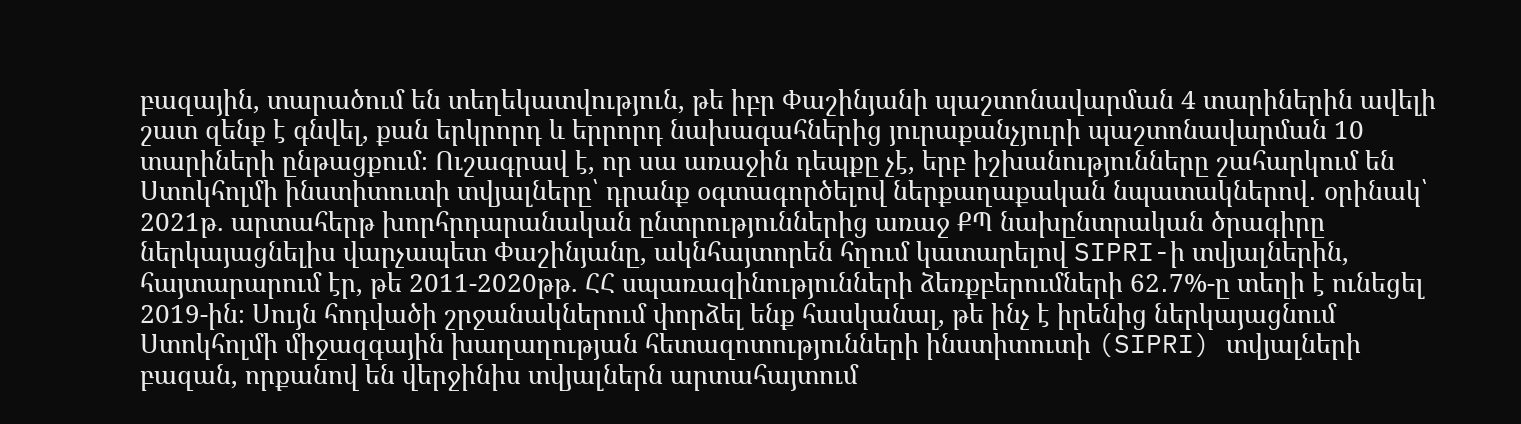բազային, տարածում են տեղեկատվություն, թե իբր Փաշինյանի պաշտոնավարման 4 տարիներին ավելի շատ զենք է գնվել, քան երկրորդ և երրորդ նախագահներից յուրաքանչյուրի պաշտոնավարման 10 տարիների ընթացքում։ Ուշագրավ է, որ սա առաջին դեպքը չէ, երբ իշխանությունները շահարկում են Ստոկհոլմի ինստիտուտի տվյալները՝ դրանք օգտագործելով ներքաղաքական նպատակներով․ օրինակ՝ 2021թ. արտահերթ խորհրդարանական ընտրություններից առաջ ՔՊ նախընտրական ծրագիրը ներկայացնելիս վարչապետ Փաշինյանը, ակնհայտորեն հղում կատարելով SIPRI-ի տվյալներին, հայտարարում էր, թե 2011-2020թթ. ՀՀ սպառազինությունների ձեռքբերումների 62․7%-ը տեղի է ունեցել 2019-ին։ Սույն հոդվածի շրջանակներում փորձել ենք հասկանալ, թե ինչ է իրենից ներկայացնում Ստոկհոլմի միջազգային խաղաղության հետազոտությունների ինստիտուտի (SIPRI) տվյալների բազան, որքանով են վերջինիս տվյալներն արտահայտում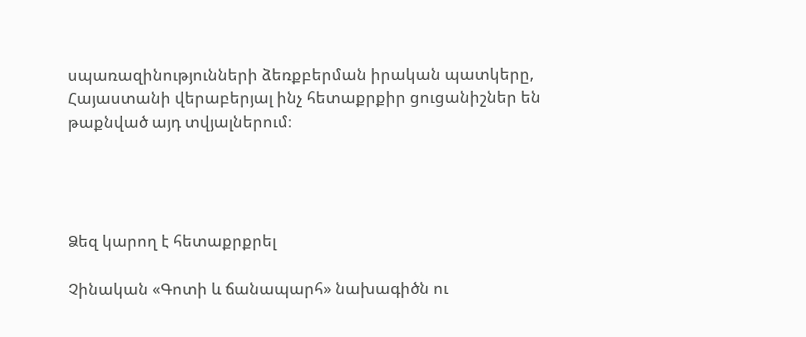սպառազինությունների ձեռքբերման իրական պատկերը, Հայաստանի վերաբերյալ ինչ հետաքրքիր ցուցանիշներ են թաքնված այդ տվյալներում։




Ձեզ կարող է հետաքրքրել

Չինական «Գոտի և ճանապարհ» նախագիծն ու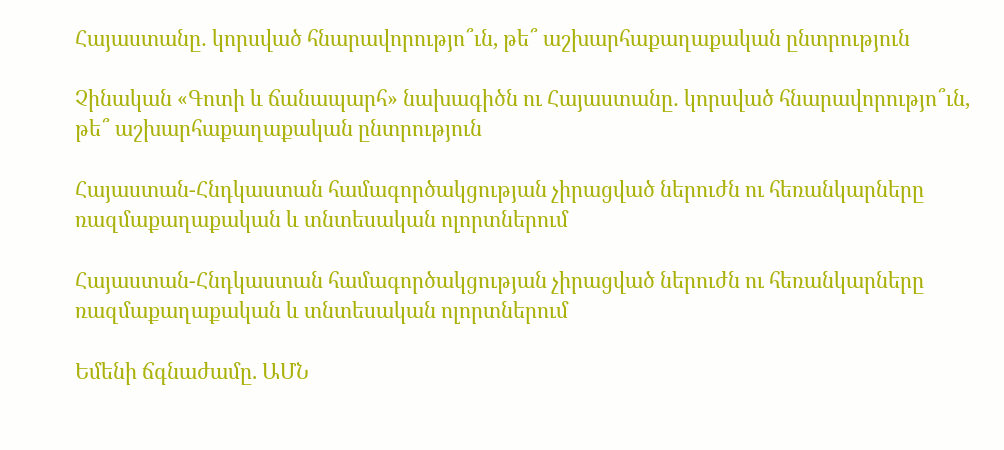Հայաստանը․ կորսված հնարավորությո՞ւն, թե՞ աշխարհաքաղաքական ընտրություն

Չինական «Գոտի և ճանապարհ» նախագիծն ու Հայաստանը․ կորսված հնարավորությո՞ւն, թե՞ աշխարհաքաղաքական ընտրություն

Հայաստան-Հնդկաստան համագործակցության չիրացված ներուժն ու հեռանկարները ռազմաքաղաքական և տնտեսական ոլորտներում

Հայաստան-Հնդկաստան համագործակցության չիրացված ներուժն ու հեռանկարները ռազմաքաղաքական և տնտեսական ոլորտներում

Եմենի ճգնաժամը. ԱՄՆ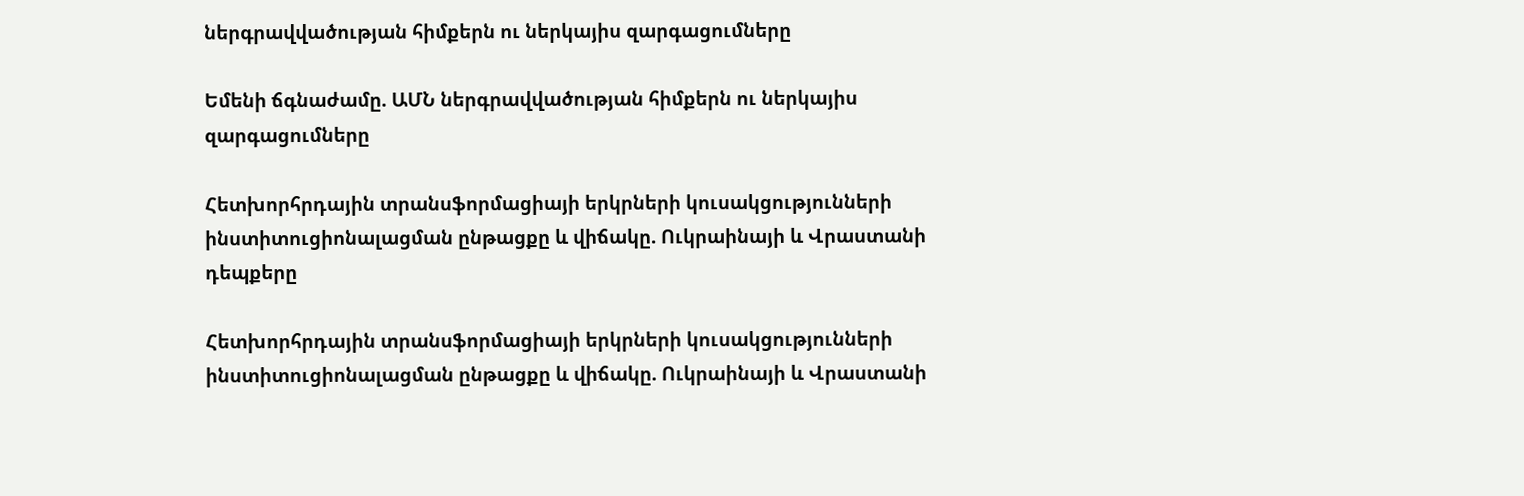ներգրավվածության հիմքերն ու ներկայիս զարգացումները

Եմենի ճգնաժամը. ԱՄՆ ներգրավվածության հիմքերն ու ներկայիս զարգացումները

Հետխորհրդային տրանսֆորմացիայի երկրների կուսակցությունների ինստիտուցիոնալացման ընթացքը և վիճակը. Ուկրաինայի և Վրաստանի դեպքերը

Հետխորհրդային տրանսֆորմացիայի երկրների կուսակցությունների ինստիտուցիոնալացման ընթացքը և վիճակը. Ուկրաինայի և Վրաստանի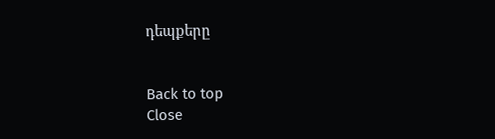դեպքերը


Back to top
Close